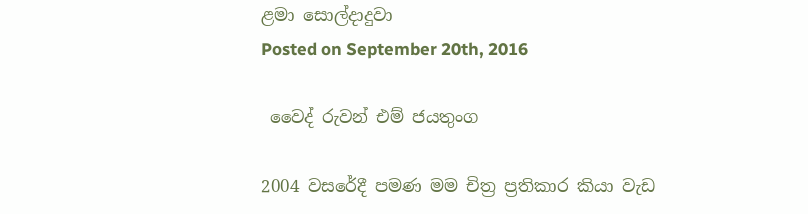ළමා සොල්දාදුවා
Posted on September 20th, 2016

 වෛද් රුවන් එම් ජයතුංග

2004 වසරේදී පමණ මම චිත්‍ර ප්‍රතිකාර කියා වැඩ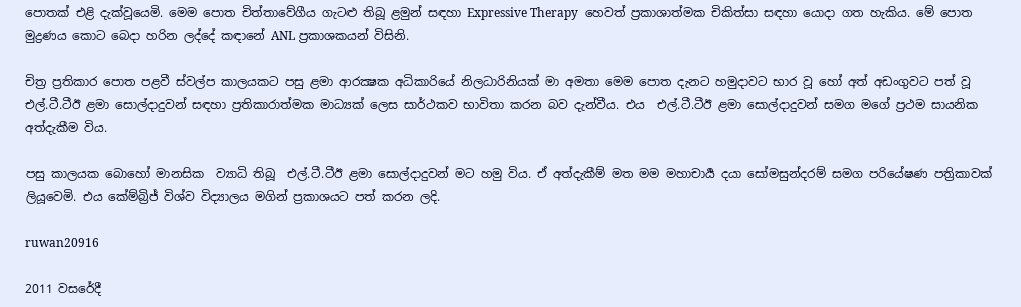පොතක් එළි දැක්වූයෙමි. මෙම පොත චිත්තාවේගීය ගැටළු තිබූ ළමුන් සඳහා Expressive Therapy  හෙවත් ප්‍රකාශාත්මක චිකිත්සා සඳහා යොදා ගත හැකිය. මේ පොත මුද්‍රණය කොට බෙදා හරින ලද්දේ කඳානේ ANL ප්‍රකාශකයන් විසිනි.

චිත්‍ර ප්‍රතිකාර පොත පළවී ස්වල්ප කාලයකට පසු ළමා ආරක්‍ෂක අධිකාරියේ නිලධාරිනියක් මා අමතා මෙම පොත දැනට හමුදාවට භාර වූ හෝ අත් අඩංගුවට පත් වූ එල්.ටී.ටීඊ ළමා සොල්දාදුවන් සඳහා ප්‍රතිකාරාත්මක මාධ්‍යක් ලෙස සාර්ථකව භාවිතා කරන බව දැන්වීය. එය  එල්.ටී.ටීඊ ළමා සොල්දාදුවන් සමග මගේ ප්‍රථම සායනික අත්දැකීම විය.

පසු කාලයක බොහෝ මානසික  ව්‍යාධි තිබූ  එල්.ටී.ටීඊ ළමා සොල්දාදුවන් මට හමු විය. ඒ අත්දැකීම් මත මම මහාචාර්‍ය දයා සෝමසුන්දරම් සමග පරියේෂණ පත්‍රිකාවක් ලියූවෙමි. එය කේම්බ්‍රිජ් විශ්ව විද්‍යාලය මගින් ප්‍රකාශයට පත් කරන ලදි.

ruwan20916

2011 වසරේදී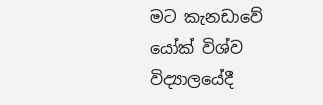මට කැනඩාවේ යෝක් විශ්ව විද්‍යාලයේදී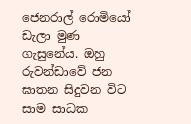ජෙනරාල් රොමියෝ ඩැලා මුණ ගැසුනේය. ඔහු රුවන්ඩාවේ ජන ඝාතන සිදුවන විට සාම සාධක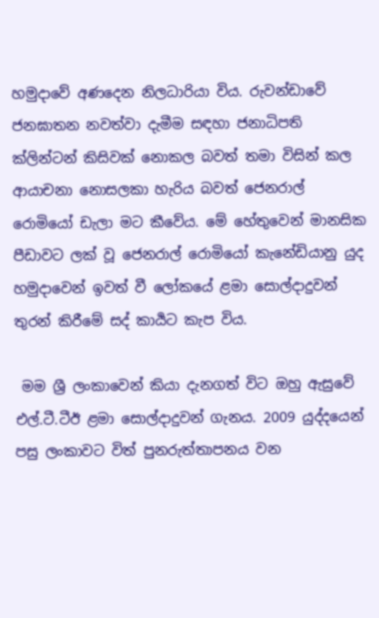හමුදාවේ අණදෙන නිලධාරියා විය. රුවන්ඩාවේ ජනඝාතන නවත්වා දැමීම සඳහා ජනාධිපති ක්ලින්ටන් කිසිවක් නොකල බවත් තමා විසින් කල ආයාචනා නොසලකා හැරිය බවත් ජෙනරාල් රොමියෝ ඩැලා මට කීවේය. මේ හේතුවෙන් මානසික පීඩාවට ලක් වූ ජෙනරාල් රොමියෝ කැනේඩියානු යුද හමුදාවෙන් ඉවත් වී ලෝකයේ ළමා සොල්දාදුවන් තුරන් කිරීමේ සද් කාර්‍යට කැප විය.

 මම ශ්‍රී ලංකාවෙන් කියා දැනගත් විට ඔහු ඇසුවේ එල්.ටී.ටීඊ ළමා සොල්දාදුවන් ගැනය. 2009 යුද්දයෙන් පසු ලංකාවට විත් පුනරුත්තාපනය වන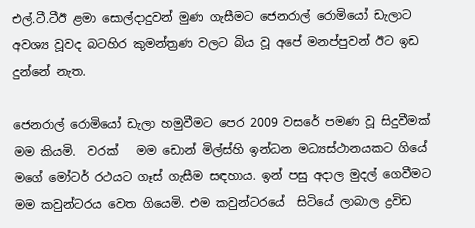එල්.ටී.ටීඊ ළමා සොල්දාදුවන් මුණ ගැසීමට ජෙනරාල් රොමියෝ ඩැලාට අවශ්‍ය වූවද බටහිර කුමන්ත්‍රණ වලට බිය වූ අපේ මනප්පුවන් ඊට ඉඩ දුන්නේ නැත.

ජෙනරාල් රොමියෝ ඩැලා හමුවීමට පෙර 2009 වසරේ පමණ වූ සිදුවීමක් මම කියමි.  වරක්   මම ඩොන් මිල්ස්හි ඉන්ධන මධ්‍යස්ථානයකට ගියේ මගේ මෝටර් රථයට ගෑස් ගැසීම සඳහාය. ඉන් පසු අදාල මුදල් ගෙවීමට මම කවුන්ටරය වෙත ගියෙමි. එම කවුන්ටරයේ  සිටියේ ලාබාල ද්‍රවිඩ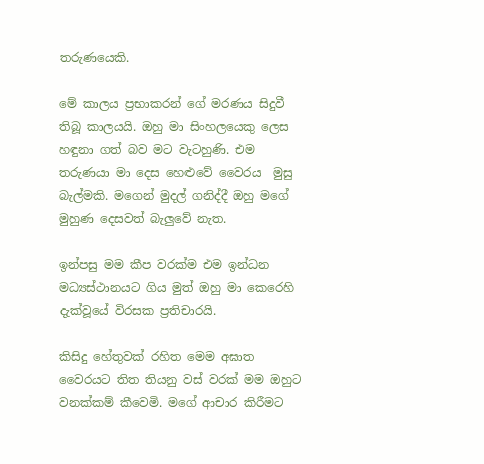තරුණයෙකි.

මේ කාලය ප්‍රභාකරන් ගේ මරණය සිදුවී තිබූ කාලයයි. ඔහු මා සිංහලයෙකු ලෙස හඳුනා ගත් බව මට වැටහුණි. එම තරුණයා මා දෙස හෙළුවේ වෛරය  මුසු බැල්මකි. මගෙන් මුදල් ගනිද්දී ඔහු මගේ මුහුණ දෙසවත් බැලුවේ නැත.

ඉන්පසු මම කීප වරක්ම එම ඉන්ධන මධ්‍යස්ථානයට ගිය මුත් ඔහු මා කෙරෙහි දැක්වූයේ විරසක ප්‍රතිචාරයි.

කිසිදු හේතුවක් රහිත මෙම අඝාත වෛරයට තිත තියනු වස් වරක් මම ඔහුට වනක්කම් කීවෙමි. මගේ ආචාර කිරීමට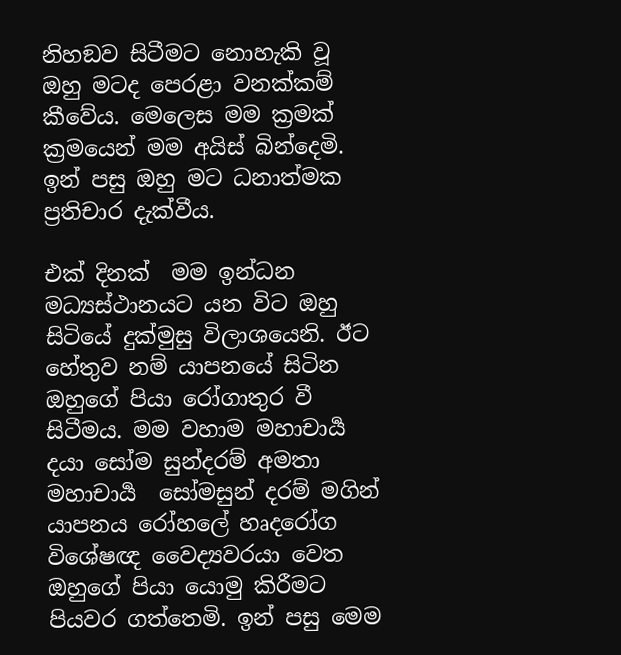නිහඞව සිටීමට නොහැකි වූ ඔහු මටද පෙරළා වනක්කම් කීවේය. මෙලෙස මම ක්‍රමක් ක්‍රමයෙන් මම අයිස් බින්දෙමි. ඉන් පසු ඔහු මට ධනාත්මක ප්‍රතිචාර දැක්වීය.

එක් දිනක්  මම ඉන්ධන මධ්‍යස්ථානයට යන විට ඔහු සිටියේ දුක්මුසු විලාශයෙනි. ඊට හේතුව නම් යාපනයේ සිටින ඔහුගේ පියා රෝගාතුර වී සිටීමය. මම වහාම මහාචාර්‍ය දයා සෝම සුන්දරම් අමතා මහාචාර්‍ය  සෝමසුන් දරම් මගින් යාපනය රෝහලේ හෘදරෝග විශේෂඥ වෛද්‍යවරයා වෙත ඔහුගේ පියා යොමු කිරීමට  පියවර ගත්තෙමි. ඉන් පසු මෙම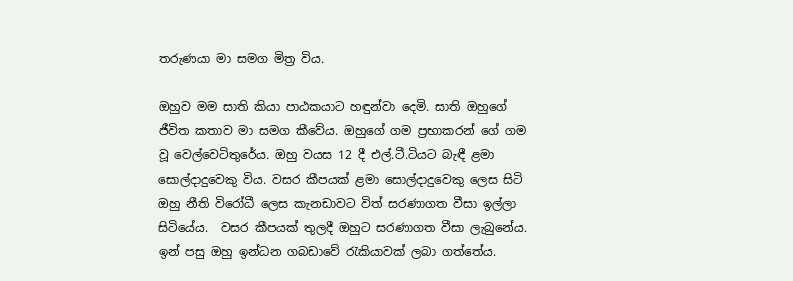තරුණයා මා සමග මිත්‍ර විය.

ඔහුව මම සාති කියා පාඨකයාට හඳුන්වා දෙමි. සාති ඔහුගේ ජීවිත කතාව මා සමග කීවේය. ඔහුගේ ගම ප්‍රභාකරන් ගේ ගම වූ වෙල්වෙටිතුරේය. ඔහු වයස 12 දී එල්.ටී.ටියට බැඳී ළමා සොල්දාදුවෙකු විය. වසර කීපයක් ළමා සොල්දාදුවෙකු ලෙස සිටි ඔහු නීති විරෝධී ලෙස කැනඩාවට විත් සරණාගත වීසා ඉල්ලා සිටියේය.  වසර කීපයක් තුලදී ඔහුට සරණාගත වීසා ලැබුනේය. ඉන් පසු ඔහු ඉන්ධන ගබඩාවේ රැකියාවක් ලබා ගත්තේය.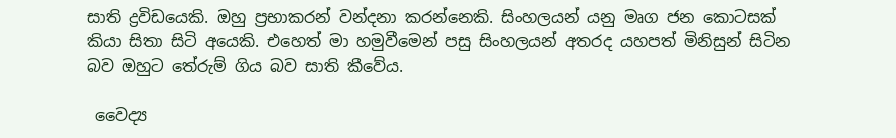සාති ද්‍රවිඩයෙකි. ඔහු ප්‍රභාකරන් වන්දනා කරන්නෙකි. සිංහලයන් යනු මෘග ජන කොටසක් කියා සිතා සිටි අයෙකි. එහෙත් මා හමුවීමෙන් පසු සිංහලයන් අතරද යහපත් මිනිසුන් සිටින බව ඔහුට තේරුම් ගිය බව සාති කීවේය.

 වෛද්‍ය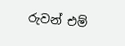රුවන් එම්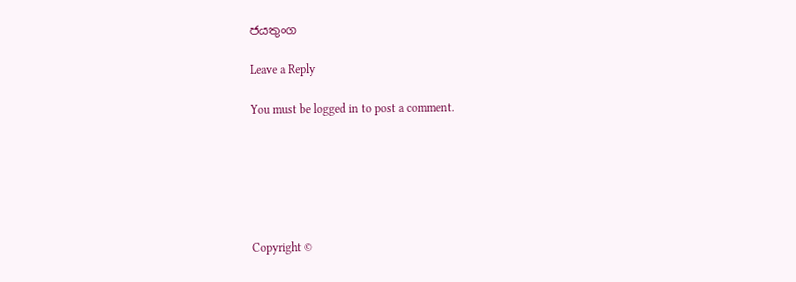ජයතුංග

Leave a Reply

You must be logged in to post a comment.






Copyright ©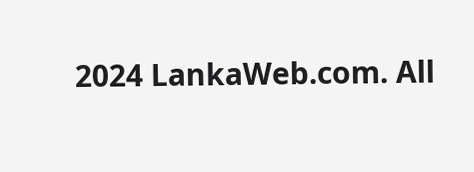2024 LankaWeb.com. All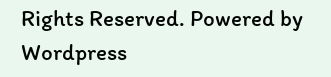Rights Reserved. Powered by Wordpress